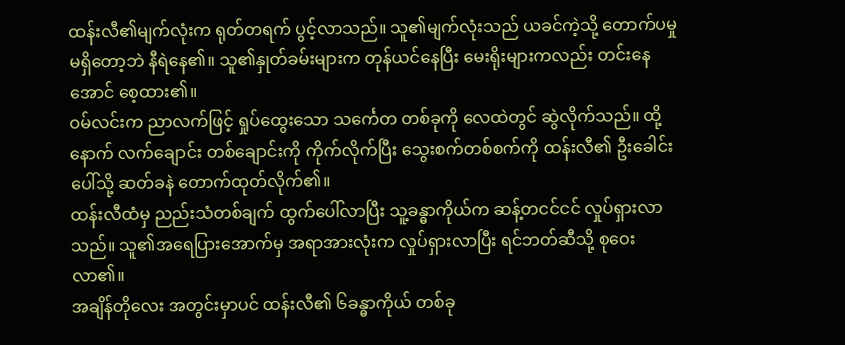ထန်းလီ၏မျက်လုံးက ရုတ်တရက် ပွင့်လာသည်။ သူ၏မျက်လုံးသည် ယခင်ကဲ့သို့ တောက်ပမှု မရှိတော့ဘဲ နီရဲနေ၏။ သူ၏နှုတ်ခမ်းများက တုန်ယင်နေပြီး မေးရိုးများကလည်း တင်းနေအောင် စေ့ထား၏။
ဝမ်လင်းက ညာလက်ဖြင့် ရှုပ်ထွေးသော သင်္ကေတ တစ်ခုကို လေထဲတွင် ဆွဲလိုက်သည်။ ထို့နောက် လက်ချောင်း တစ်ချောင်းကို ကိုက်လိုက်ပြီး သွေးစက်တစ်စက်ကို ထန်းလီ၏ ဦးခေါင်းပေါ်သို့ ဆတ်ခနဲ တောက်ထုတ်လိုက်၏။
ထန်းလီထံမှ ညည်းသံတစ်ချက် ထွက်ပေါ်လာပြီး သူ့ခန္ဓာကိုယ်က ဆန့်တငင်ငင် လှုပ်ရှားလာသည်။ သူ၏အရေပြားအောက်မှ အရာအားလုံးက လှုပ်ရှားလာပြီး ရင်ဘတ်ဆီသို့ စုဝေးလာ၏။
အချိန်တိုလေး အတွင်းမှာပင် ထန်းလီ၏ ၆ခန္ဓာကိုယ် တစ်ခု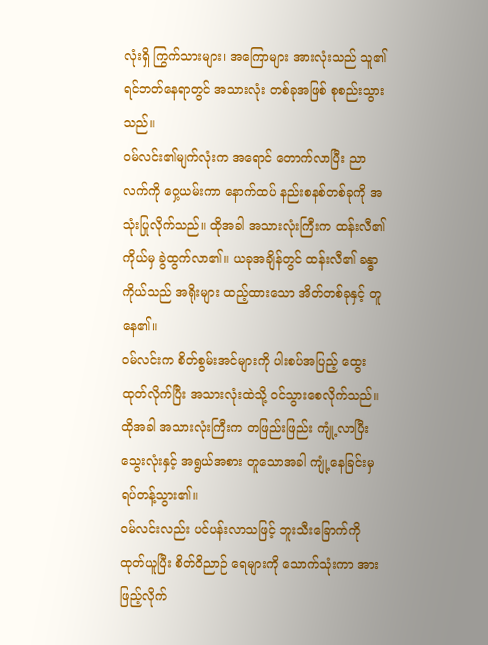လုံးရှိ ကြွက်သားများ၊ အကြောများ အားလုံးသည် သူ၏ရင်ဘတ်နေရာတွင် အသားလုံး တစ်ခုအဖြစ် စုစည်းသွားသည်။
ဝမ်လင်း၏မျက်လုံးက အရောင် တောက်လာပြီး ညာလက်ကို ဝှေ့ယမ်းကာ နောက်ထပ် နည်းစနစ်တစ်ခုကို အသုံးပြုလိုက်သည်။ ထိုအခါ အသားလုံးကြီးက ထန်းလီ၏ကိုယ်မှ ခွဲထွက်လာ၏။ ယခုအချိန်တွင် ထန်းလီ၏ ခန္ဓာကိုယ်သည် အရိုးများ ထည့်ထားသော အိတ်တစ်ခုနှင့် တူနေ၏။
ဝမ်လင်းက စိတ်စွမ်းအင်များကို ပါးစပ်အပြည့် ထွေးထုတ်လိုက်ပြီး အသားလုံးထဲသို့ ဝင်သွားစေလိုက်သည်။ ထိုအခါ အသားလုံးကြီးက တဖြည်းဖြည်း ကျုံ့လာပြီး သွေးလုံးနှင့် အရွယ်အစား တူသောအခါ ကျုံ့နေခြင်းမှ ရပ်တန့်သွား၏။
ဝမ်လင်းလည်း ပင်ပန်းလာသဖြင့် ဘူးသီးခြောက်ကို ထုတ်ယူပြီး စိတ်ဝိညာဉ် ရေများကို သောက်သုံးကာ အားဖြည့်လိုက်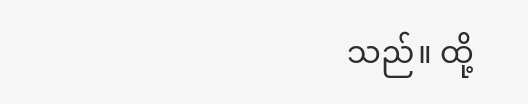သည်။ ထို့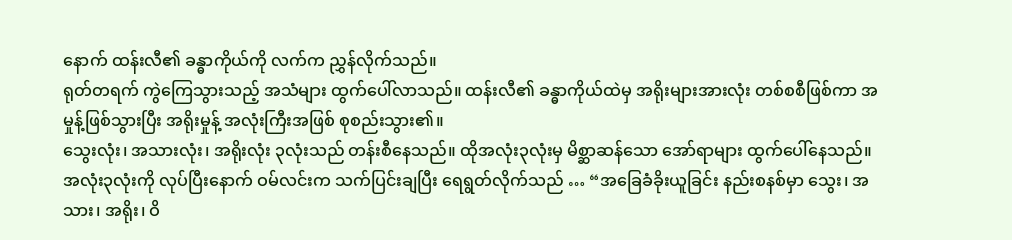နောက် ထန်းလီ၏ ခန္ဓာကိုယ်ကို လက်က ညွှန်လိုက်သည်။
ရုတ်တရက် ကွဲကြေသွားသည့် အသံများ ထွက်ပေါ်လာသည်။ ထန်းလီ၏ ခန္ဓာကိုယ်ထဲမှ အရိုးများအားလုံး တစ်စစီဖြစ်ကာ အမှုန့်ဖြစ်သွားပြီး အရိုးမှုန့် အလုံးကြီးအဖြစ် စုစည်းသွား၏။
သွေးလုံး၊ အသားလုံး၊ အရိုးလုံး ၃လုံးသည် တန်းစီနေသည်။ ထိုအလုံး၃လုံးမှ မိစ္ဆာဆန်သော အော်ရာများ ထွက်ပေါ်နေသည်။
အလုံး၃လုံးကို လုပ်ပြီးနောက် ဝမ်လင်းက သက်ပြင်းချပြီး ရေရွတ်လိုက်သည် … “အခြေခံခိုးယူခြင်း နည်းစနစ်မှာ သွေး၊ အသား၊ အရိုး၊ ဝိ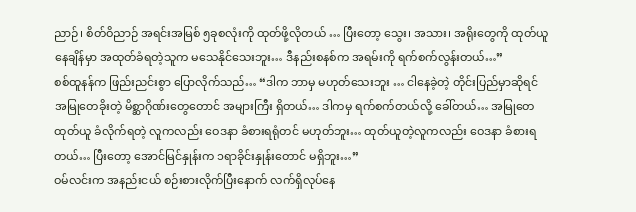ညာဉ်၊ စိတ်ဝိညာဉ် အရင်းအမြစ် ၅ခုစလုံးကို ထုတ်ဖို့လိုတယ် … ပြီးတော့ သွေး၊ အသား၊ အရိုးတွေကို ထုတ်ယူနေချိန်မှာ အထုတ်ခံရတဲ့သူက မသေနိုင်သေးဘူး… ဒီနည်းစနစ်က အရမ်းကို ရက်စက်လွန်းတယ်…”
စစ်ထူနန်က ဖြည်းညင်းစွာ ပြောလိုက်သည်… “ဒါက ဘာမှ မဟုတ်သေးဘူး … ငါနေခဲ့တဲ့ တိုင်းပြည်မှာဆိုရင် အမြုတေခိုးတဲ့ မိစ္ဆာဂိုဏ်းတွေတောင် အများကြီး ရှိတယ်… ဒါကမှ ရက်စက်တယ်လို့ ခေါ်တယ်… အမြုတေ ထုတ်ယူ ခံလိုက်ရတဲ့ လူကလည်း ဝေဒနာ ခံစားရရုံတင် မဟုတ်ဘူး… ထုတ်ယူတဲ့လူကလည်း ဝေဒနာ ခံစားရတယ်… ပြီးတော့ အောင်မြင်နှုန်းက ၁ရာခိုင်းနှုန်းတောင် မရှိဘူး…”
ဝမ်လင်းက အနည်းငယ် စဉ်းစားလိုက်ပြီးနောက် လက်ရှိလုပ်နေ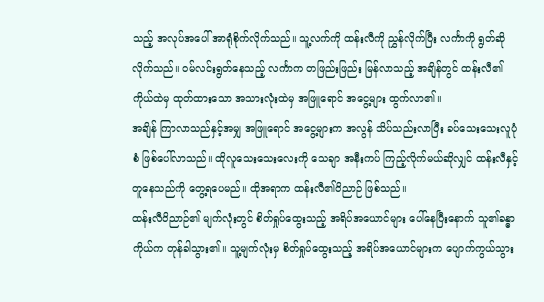သည့် အလုပ်အပေါ် အာရုံစိုက်လိုက်သည်။ သူ့လက်ကို ထန်းလီကို ညွှန်လိုက်ပြီး လင်္ကာကို ရွတ်ဆိုလိုက်သည်။ ဝမ်လင်းရွတ်နေသည့် လင်္ကာက တဖြည်းဖြည်း မြန်လာသည့် အချိန်တွင် ထန်းလီ၏ကိုယ်ထဲမှ ထုတ်ထားသော အသားလုံးထဲမှ အဖြူရောင် အငွေ့များ ထွက်လာ၏။
အချိန် ကြာလာသည်နှင့်အမျှ အဖြူရောင် အငွေ့များက အလွန် သိပ်သည်းလာပြီး ခပ်သေးသေးလူပုံစံ ဖြစ်ပေါ်လာသည်။ ထိုလူသေးသေးလေးကို သေချာ အနီးကပ် ကြည့်လိုက်မယ်ဆိုလျှင် ထန်းလီနှင့် တူနေသည်ကို တွေ့ရပေမည်။ ထိုအရာက ထန်းလီ၏ဝိညာဉ် ဖြစ်သည်။
ထန်းလီဝိညာဉ်၏ မျက်လုံးတွင် စိတ်ရှုပ်ထွေးသည့် အရိပ်အယောင်များ ပေါ်နေပြီးနောက် သူ၏ခန္ဓာကိုယ်က တုန်ခါသွား၏။ သူ့မျက်လုံးမှ စိတ်ရှုပ်ထွေးသည့် အရိပ်အယောင်များက ပျောက်ကွယ်သွား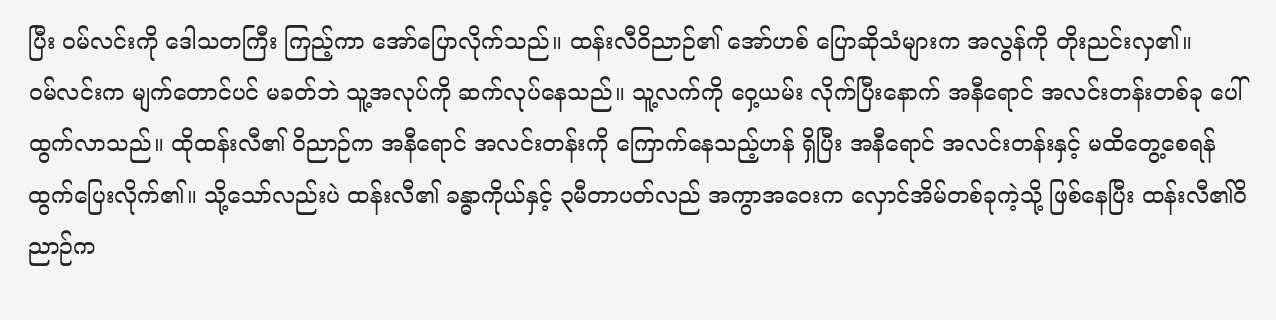ပြီး ဝမ်လင်းကို ဒေါသတကြီး ကြည့်ကာ အော်ပြောလိုက်သည်။ ထန်းလီဝိညာဉ်၏ အော်ဟစ် ပြောဆိုသံများက အလွန်ကို တိုးညင်းလှ၏။
ဝမ်လင်းက မျက်တောင်ပင် မခတ်ဘဲ သူ့အလုပ်ကို ဆက်လုပ်နေသည်။ သူ့လက်ကို ဝှေ့ယမ်း လိုက်ပြီးနောက် အနီရောင် အလင်းတန်းတစ်ခု ပေါ်ထွက်လာသည်။ ထိုထန်းလီ၏ ဝိညာဉ်က အနီရောင် အလင်းတန်းကို ကြောက်နေသည့်ဟန် ရှိပြီး အနီရောင် အလင်းတန်းနှင့် မထိတွေ့စေရန် ထွက်ပြေးလိုက်၏။ သို့သော်လည်းပဲ ထန်းလီ၏ ခန္ဓာကိုယ်နှင့် ၃မီတာပတ်လည် အကွာအဝေးက လှောင်အိမ်တစ်ခုကဲ့သို့ ဖြစ်နေပြီး ထန်းလီ၏ဝိညာဉ်က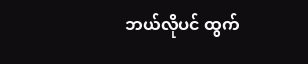ဘယ်လိုပင် ထွက်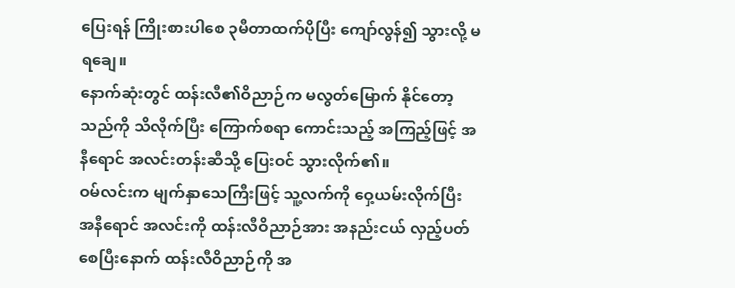ပြေးရန် ကြိုးစားပါစေ ၃မီတာထက်ပိုပြီး ကျော်လွန်၍ သွားလို့ မရချေ။
နောက်ဆုံးတွင် ထန်းလီ၏ဝိညာဉ်က မလွတ်မြောက် နိုင်တော့သည်ကို သိလိုက်ပြီး ကြောက်စရာ ကောင်းသည့် အကြည့်ဖြင့် အနီရောင် အလင်းတန်းဆီသို့ ပြေးဝင် သွားလိုက်၏။
ဝမ်လင်းက မျက်နှာသေကြီးဖြင့် သူ့လက်ကို ဝှေ့ယမ်းလိုက်ပြီး အနီရောင် အလင်းကို ထန်းလီဝိညာဉ်အား အနည်းငယ် လှည့်ပတ်စေပြီးနောက် ထန်းလီဝိညာဉ်ကို အ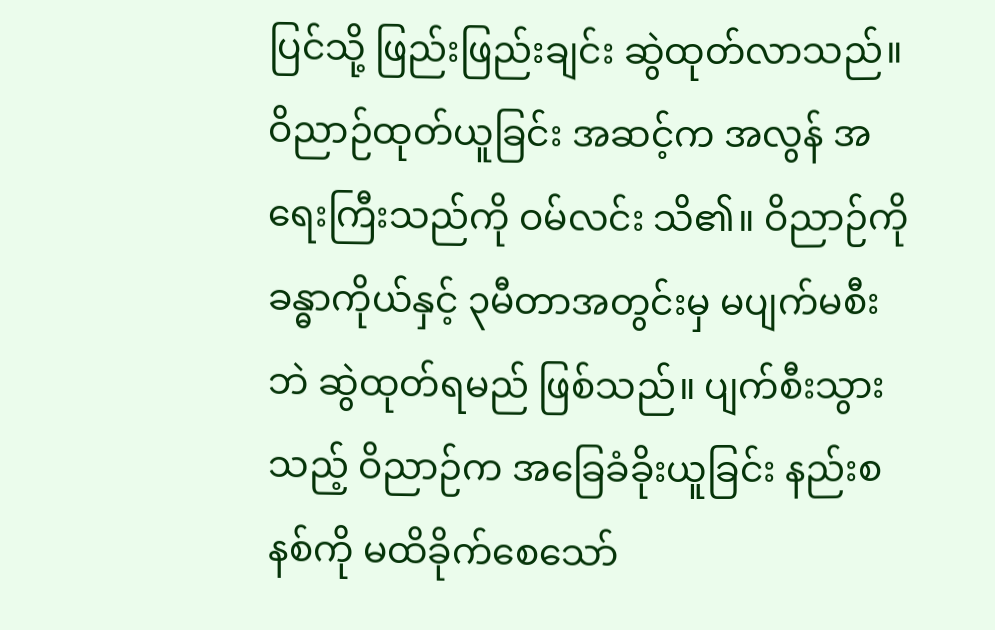ပြင်သို့ ဖြည်းဖြည်းချင်း ဆွဲထုတ်လာသည်။
ဝိညာဉ်ထုတ်ယူခြင်း အဆင့်က အလွန် အရေးကြီးသည်ကို ဝမ်လင်း သိ၏။ ဝိညာဉ်ကို ခန္ဓာကိုယ်နှင့် ၃မီတာအတွင်းမှ မပျက်မစီးဘဲ ဆွဲထုတ်ရမည် ဖြစ်သည်။ ပျက်စီးသွားသည့် ဝိညာဉ်က အခြေခံခိုးယူခြင်း နည်းစနစ်ကို မထိခိုက်စေသော်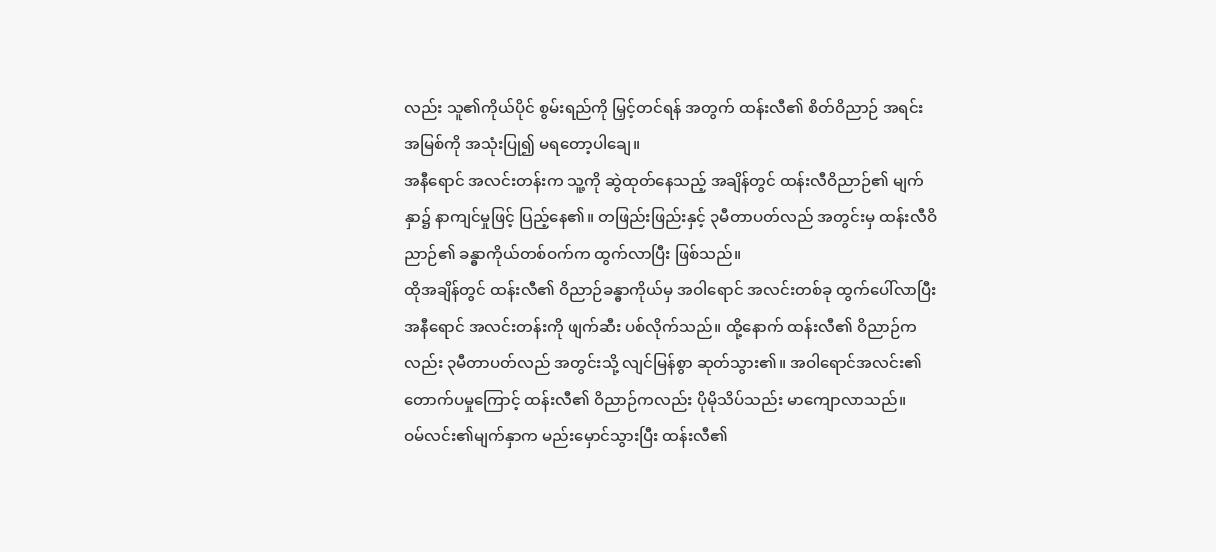လည်း သူ၏ကိုယ်ပိုင် စွမ်းရည်ကို မြှင့်တင်ရန် အတွက် ထန်းလီ၏ စိတ်ဝိညာဉ် အရင်းအမြစ်ကို အသုံးပြု၍ မရတော့ပါချေ။
အနီရောင် အလင်းတန်းက သူ့ကို ဆွဲထုတ်နေသည့် အချိန်တွင် ထန်းလီဝိညာဉ်၏ မျက်နှာ၌ နာကျင်မှုဖြင့် ပြည့်နေ၏။ တဖြည်းဖြည်းနှင့် ၃မီတာပတ်လည် အတွင်းမှ ထန်းလီဝိညာဉ်၏ ခန္ဓာကိုယ်တစ်ဝက်က ထွက်လာပြီး ဖြစ်သည်။
ထိုအချိန်တွင် ထန်းလီ၏ ဝိညာဉ်ခန္ဓာကိုယ်မှ အဝါရောင် အလင်းတစ်ခု ထွက်ပေါ်လာပြီး အနီရောင် အလင်းတန်းကို ဖျက်ဆီး ပစ်လိုက်သည်။ ထို့နောက် ထန်းလီ၏ ဝိညာဉ်ကလည်း ၃မီတာပတ်လည် အတွင်းသို့ လျင်မြန်စွာ ဆုတ်သွား၏။ အဝါရောင်အလင်း၏ တောက်ပမှုကြောင့် ထန်းလီ၏ ဝိညာဉ်ကလည်း ပိုမိုသိပ်သည်း မာကျောလာသည်။
ဝမ်လင်း၏မျက်နှာက မည်းမှောင်သွားပြီး ထန်းလီ၏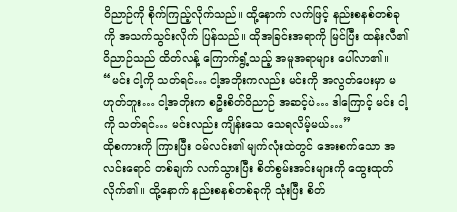ဝိညာဉ်ကို စိုက်ကြည့်လိုက်သည်။ ထို့နောက် လက်ဖြင့် နည်းစနစ်တစ်ခုကို အသက်သွင်းလိုက် ပြန်သည်။ ထိုအခြင်းအရာကို မြင်ပြီး ထန်းလီ၏ဝိညာဉ်သည် ထိတ်လန့် ကြောက်ရွံ့သည့် အမူအရာများ ပေါ်လာ၏။
“မင်း ငါ့ကို သတ်ရင်… ငါ့အဘိုးကလည်း မင်းကို အလွတ်ပေးမှာ မဟုတ်ဘူး… ငါ့အဘိုးက စဦးစိတ်ဝိညာဉ် အဆင့်ပဲ… ဒါကြောင့် မင်း ငါ့ကို သတ်ရင်… မင်းလည်း ကျိန်းသေ သေရလိမ့်မယ်…”
ထိုစကားကို ကြားပြီး ဝမ်လင်း၏ မျက်လုံးထဲတွင် အေးစက်သော အလင်းရောင် တစ်ချက် လက်သွားပြီး စိတ်စွမ်းအင်းများကို ထွေးထုတ်လိုက်၏။ ထို့နောက် နည်းစနစ်တစ်ခုကို သုံးပြီး စိတ်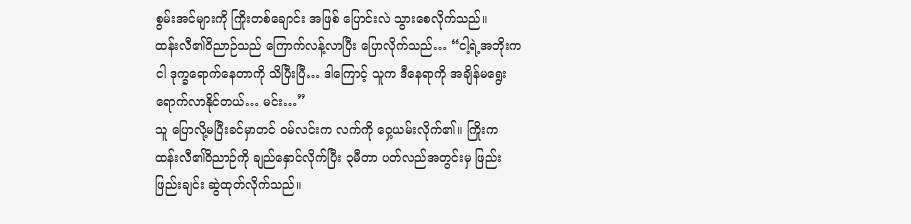စွမ်းအင်များကို ကြိုးတစ်ချောင်း အဖြစ် ပြောင်းလဲ သွားစေလိုက်သည်။
ထန်းလီ၏ဝိညာဉ်သည် ကြောက်လန့်လာပြီး ပြောလိုက်သည်… “ငါ့ရဲ့အဘိုးက ငါ ဒုက္ခရောက်နေတာကို သိပြီးပြီ… ဒါကြောင့် သူက ဒီနေရာကို အချိန်မရွေး ရောက်လာနိုင်တယ်… မင်း…”
သူ ပြောလို့မပြီးခင်မှာတင် ဝမ်လင်းက လက်ကို ဝှေ့ယမ်းလိုက်၏။ ကြိုးက ထန်းလီ၏ဝိညာဉ်ကို ချည်နှောင်လိုက်ပြီး ၃မီတာ ပတ်လည်အတွင်းမှ ဖြည်းဖြည်းချင်း ဆွဲထုတ်လိုက်သည်။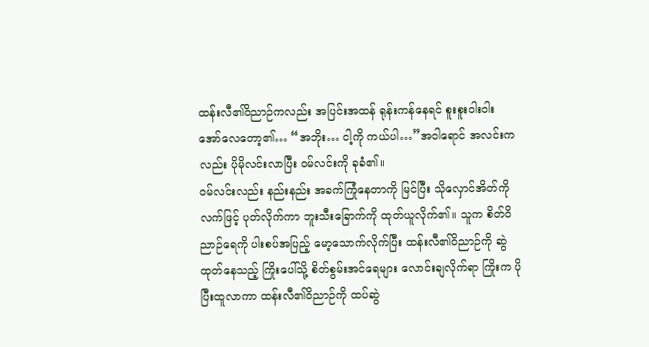ထန်းလီ၏ဝိညာဉ်ကလည်း အပြင်းအထန် ရုန်းကန်နေရင် စူးစူးဝါးဝါး အော်လေတော့၏… “အဘိုး… ငါ့ကို ကယ်ပါ…”အဝါရောင် အလင်းကလည်း ပိုမိုလင်းလာပြီး ဝမ်လင်းကို ခုခံ၏။
ဝမ်လင်းလည်း နည်းနည်း အခက်ကြုံနေတာကို မြင်ပြီး သိုလှောင်အိတ်ကို လက်ဖြင့် ပုတ်လိုက်ကာ ဘူးသီးခြောက်ကို ထုတ်ယူလိုက်၏။ သူက စိတ်ဝိညာဉ်ရေကို ပါးစပ်အပြည့် မော့သောက်လိုက်ပြီး ထန်းလီ၏ဝိညာဉ်ကို ဆွဲထုတ်နေသည့် ကြိုးပေါ်သို့ စိတ်စွမ်းအင်ရေများ လောင်းချလိုက်ရာ ကြိုးက ပိုပြီးထူလာကာ ထန်းလီ၏ဝိညာဉ်ကို ထပ်ဆွဲ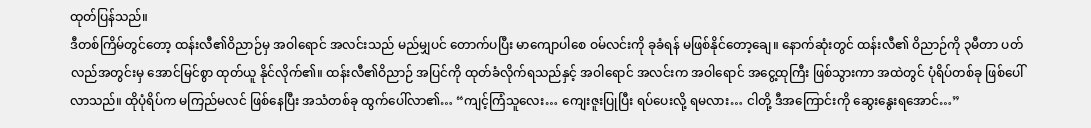ထုတ်ပြန်သည်။
ဒီတစ်ကြိမ်တွင်တော့ ထန်းလီ၏ဝိညာဉ်မှ အဝါရောင် အလင်းသည် မည်မျှပင် တောက်ပပြီး မာကျောပါစေ ဝမ်လင်းကို ခုခံရန် မဖြစ်နိုင်တော့ချေ။ နောက်ဆုံးတွင် ထန်းလီ၏ ဝိညာဉ်ကို ၃မီတာ ပတ်လည်အတွင်းမှ အောင်မြင်စွာ ထုတ်ယူ နိုင်လိုက်၏။ ထန်းလီ၏ဝိညာဉ် အပြင်ကို ထုတ်ခံလိုက်ရသည်နှင့် အဝါရောင် အလင်းက အဝါရောင် အငွေ့ထုကြီး ဖြစ်သွားကာ အထဲတွင် ပုံရိပ်တစ်ခု ဖြစ်ပေါ်လာသည်။ ထိုပုံရိပ်က မကြည်မလင် ဖြစ်နေပြီး အသံတစ်ခု ထွက်ပေါ်လာ၏… “ကျင့်ကြံသူလေး… ကျေးဇူးပြုပြီး ရပ်ပေးလို့ ရမလား… ငါတို့ ဒီအကြောင်းကို ဆွေးနွေးရအောင်…”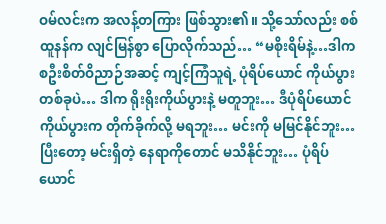ဝမ်လင်းက အလန့်တကြား ဖြစ်သွား၏။ သို့သော်လည်း စစ်ထူနန်က လျင်မြန်စွာ ပြောလိုက်သည်… “မစိုးရိမ်နဲ့…ဒါက စဦးစိတ်ဝိညာဉ်အဆင့် ကျင့်ကြံသူရဲ့ ပုံရိပ်ယောင် ကိုယ်ပွားတစ်ခုပဲ… ဒါက ရိုးရိုးကိုယ်ပွားနဲ့ မတူဘူး… ဒီပုံရိပ်ယောင် ကိုယ်ပွားက တိုက်ခိုက်လို့ မရဘူး… မင်းကို မမြင်နိုင်ဘူး… ပြီးတော့ မင်းရှိတဲ့ နေရာကိုတောင် မသိနိုင်ဘူး… ပုံရိပ်ယောင်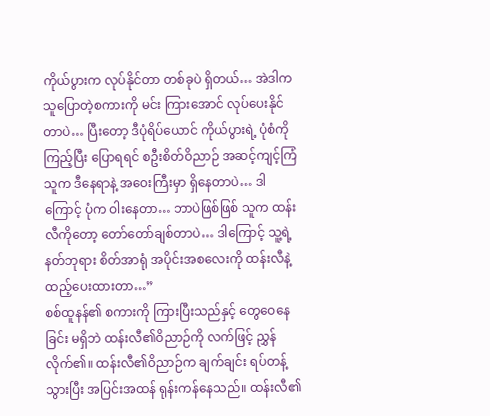ကိုယ်ပွားက လုပ်နိုင်တာ တစ်ခုပဲ ရှိတယ်… အဲဒါက သူပြောတဲ့စကားကို မင်း ကြားအောင် လုပ်ပေးနိုင်တာပဲ… ပြီးတော့ ဒီပုံရိပ်ယောင် ကိုယ်ပွားရဲ့ ပုံစံကို ကြည့်ပြီး ပြောရရင် စဦးစိတ်ဝိညာဉ် အဆင့်ကျင့်ကြံသူက ဒီနေရာနဲ့ အဝေးကြီးမှာ ရှိနေတာပဲ… ဒါကြောင့် ပုံက ဝါးနေတာ… ဘာပဲဖြစ်ဖြစ် သူက ထန်းလီကိုတော့ တော်တော်ချစ်တာပဲ… ဒါကြောင့် သူ့ရဲ့နတ်ဘုရား စိတ်အာရုံ အပိုင်းအစလေးကို ထန်းလီနဲ့ ထည့်ပေးထားတာ…”
စစ်ထူနန်၏ စကားကို ကြားပြီးသည်နှင့် တွေဝေနေခြင်း မရှိဘဲ ထန်းလီ၏ဝိညာဉ်ကို လက်ဖြင့် ညွှန်လိုက်၏။ ထန်းလီ၏ဝိညာဉ်က ချက်ချင်း ရပ်တန့်သွားပြီး အပြင်းအထန် ရုန်းကန်နေသည်။ ထန်းလီ၏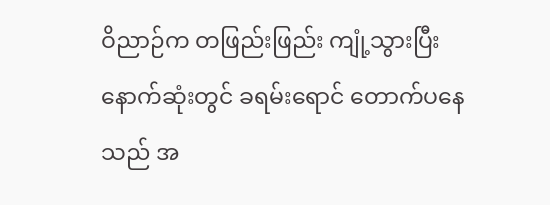ဝိညာဉ်က တဖြည်းဖြည်း ကျုံ့သွားပြီး နောက်ဆုံးတွင် ခရမ်းရောင် တောက်ပနေသည် အ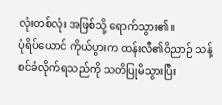လုံးတစ်လုံး အဖြစ်သို့ ရောက်သွား၏။
ပုံရိပ်ယောင် ကိုယ်ပွားက ထန်းလီ၏ဝိညာဉ် သန့်စင်ခံလိုက်ရသည်ကို သတိပြုမိသွားပြီး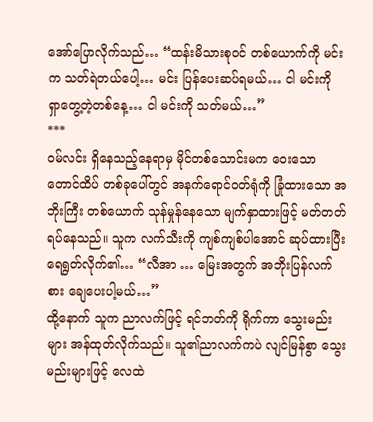အော်ပြောလိုက်သည်… “ထန်းမိသားစုဝင် တစ်ယောက်ကို မင်းက သတ်ရဲတယ်ပေါ့… မင်း ပြန်ပေးဆပ်ရမယ်… ငါ မင်းကို ရှာတွေ့တဲ့တစ်နေ့… ငါ မင်းကို သတ်မယ်…”
***
ဝမ်လင်း ရှိနေသည့်နေရာမှ မိုင်တစ်သောင်းမက ဝေးသော တောင်ထိပ် တစ်ခုပေါ်တွင် အနက်ရောင်ဝတ်ရုံကို ခြုံထားသော အဘိုးကြီး တစ်ယောက် သုန်မှုန်နေသော မျက်နှာထားဖြင့် မတ်တတ်ရပ်နေသည်။ သူက လက်သီးကို ကျစ်ကျစ်ပါအောင် ဆုပ်ထားပြီး ရေရွတ်လိုက်၏… “လီအာ … မြေးအတွက် အဘိုးပြန်လက်စား ချေပေးပါ့မယ်…”
ထို့နောက် သူက ညာလက်ဖြင့် ရင်ဘတ်ကို ရိုက်ကာ သွေးမည်းများ အန်ထုတ်လိုက်သည်။ သူ၏ညာလက်ကပဲ လျင်မြန်စွာ သွေးမည်းများဖြင့် လေထဲ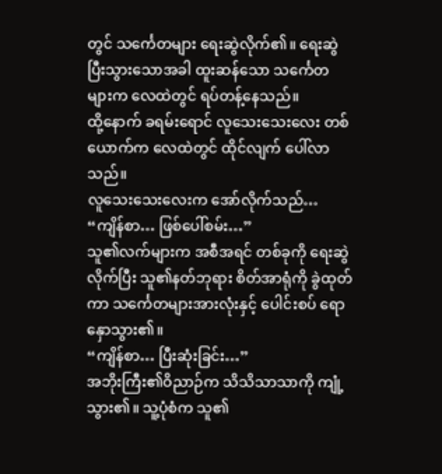တွင် သင်္ကေတများ ရေးဆွဲလိုက်၏။ ရေးဆွဲပြီးသွားသောအခါ ထူးဆန်သော သင်္ကေတများက လေထဲတွင် ရပ်တန့်နေသည်။
ထို့နောက် ခရမ်းရောင် လူသေးသေးလေး တစ်ယောက်က လေထဲတွင် ထိုင်လျက် ပေါ်လာသည်။
လူသေးသေးလေးက အော်လိုက်သည်… “ကျိန်စာ… ဖြစ်ပေါ်စမ်း…”
သူ၏လက်များက အစီအရင် တစ်ခုကို ရေးဆွဲလိုက်ပြီး သူ၏နတ်ဘုရား စိတ်အာရုံကို ခွဲထုတ်ကာ သင်္ကေတများအားလုံးနှင့် ပေါင်းစပ် ရောနှောသွား၏။
“ကျိန်စာ… ပြီးဆုံးခြင်း…”
အဘိုးကြီး၏ဝိညာဉ်က သိသိသာသာကို ကျုံ့သွား၏။ သူ့ပုံစံက သူ၏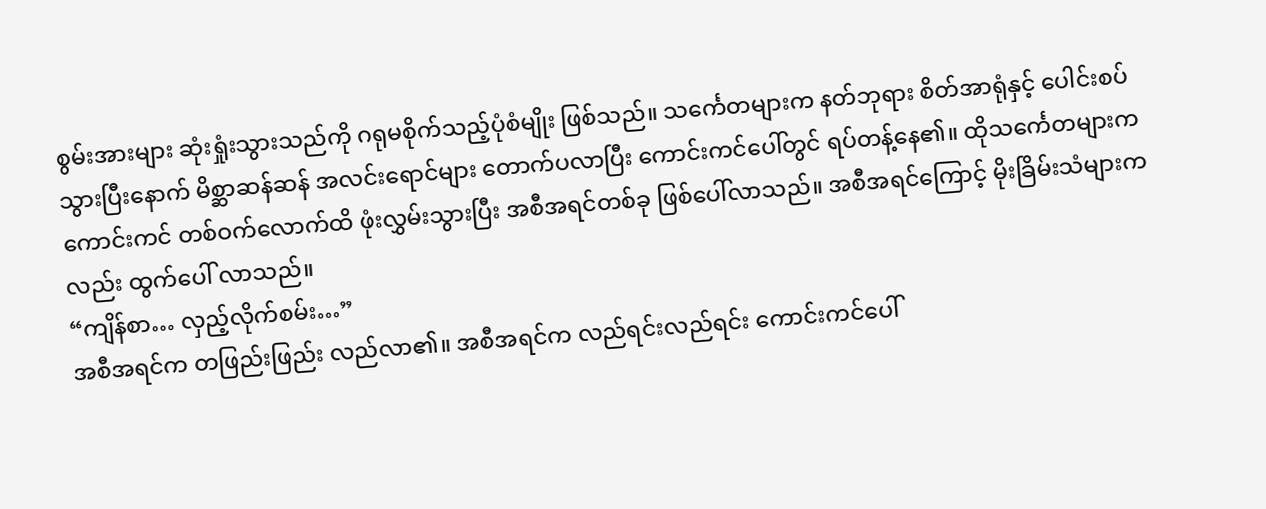စွမ်းအားများ ဆုံးရှုံးသွားသည်ကို ဂရုမစိုက်သည့်ပုံစံမျိုး ဖြစ်သည်။ သင်္ကေတများက နတ်ဘုရား စိတ်အာရုံနှင့် ပေါင်းစပ်သွားပြီးနောက် မိစ္ဆာဆန်ဆန် အလင်းရောင်များ တောက်ပလာပြီး ကောင်းကင်ပေါ်တွင် ရပ်တန့်နေ၏။ ထိုသင်္ကေတများက ကောင်းကင် တစ်ဝက်လောက်ထိ ဖုံးလွှမ်းသွားပြီး အစီအရင်တစ်ခု ဖြစ်ပေါ်လာသည်။ အစီအရင်ကြောင့် မိုးခြိမ်းသံများကလည်း ထွက်ပေါ် လာသည်။
“ကျိန်စာ… လှည့်လိုက်စမ်း…”
အစီအရင်က တဖြည်းဖြည်း လည်လာ၏။ အစီအရင်က လည်ရင်းလည်ရင်း ကောင်းကင်ပေါ်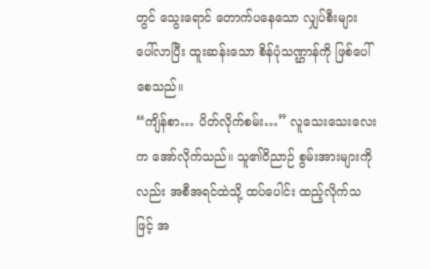တွင် သွေးရောင် တောက်ပနေသော လျှပ်စီးများ ပေါ်လာပြီး ထူးဆန်းသော စိန်ပုံသဏ္ဌာန်ကို ဖြစ်ပေါ်စေသည်။
“ကျိန်စာ… ပိတ်လိုက်စမ်း…” လူသေးသေးလေးက အော်လိုက်သည်။ သူ၏ဝိညာဉ် စွမ်းအားများကိုလည်း အစီအရင်ထဲသို့ ထပ်ပေါင်း ထည့်လိုက်သဖြင့် အ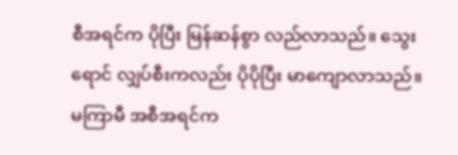စီအရင်က ပိုပြီး မြန်ဆန်စွာ လည်လာသည်။ သွေးရောင် လျှပ်စီးကလည်း ပိုပိုပြီး မာကျောလာသည်။ မကြာမီ အစီအရင်က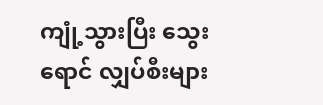ကျုံ့သွားပြီး သွေးရောင် လျှပ်စီးများ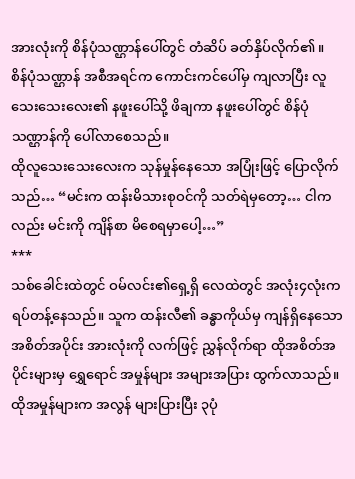အားလုံးကို စိန်ပုံသဏ္ဌာန်ပေါ်တွင် တံဆိပ် ခတ်နှိပ်လိုက်၏။
စိန်ပုံသဏ္ဌာန် အစီအရင်က ကောင်းကင်ပေါ်မှ ကျလာပြီး လူသေးသေးလေး၏ နဖူးပေါ်သို့ ဖိချကာ နဖူးပေါ်တွင် စိန်ပုံသဏ္ဌာန်ကို ပေါ်လာစေသည်။
ထိုလူသေးသေးလေးက သုန်မှုန်နေသော အပြုံးဖြင့် ပြောလိုက်သည်… “မင်းက ထန်းမိသားစုဝင်ကို သတ်ရဲမှတော့… ငါကလည်း မင်းကို ကျိန်စာ မိစေရမှာပေါ့…”
***
သစ်ခေါင်းထဲတွင် ဝမ်လင်း၏ရှေ့ရှိ လေထဲတွင် အလုံး၄လုံးက ရပ်တန့်နေသည်။ သူက ထန်းလီ၏ ခန္ဓာကိုယ်မှ ကျန်ရှိနေသော အစိတ်အပိုင်း အားလုံးကို လက်ဖြင့် ညွှန်လိုက်ရာ ထိုအစိတ်အပိုင်းများမှ ရွှေရောင် အမှုန်များ အများအပြား ထွက်လာသည်။
ထိုအမှုန်များက အလွန် များပြားပြီး ၃ပုံ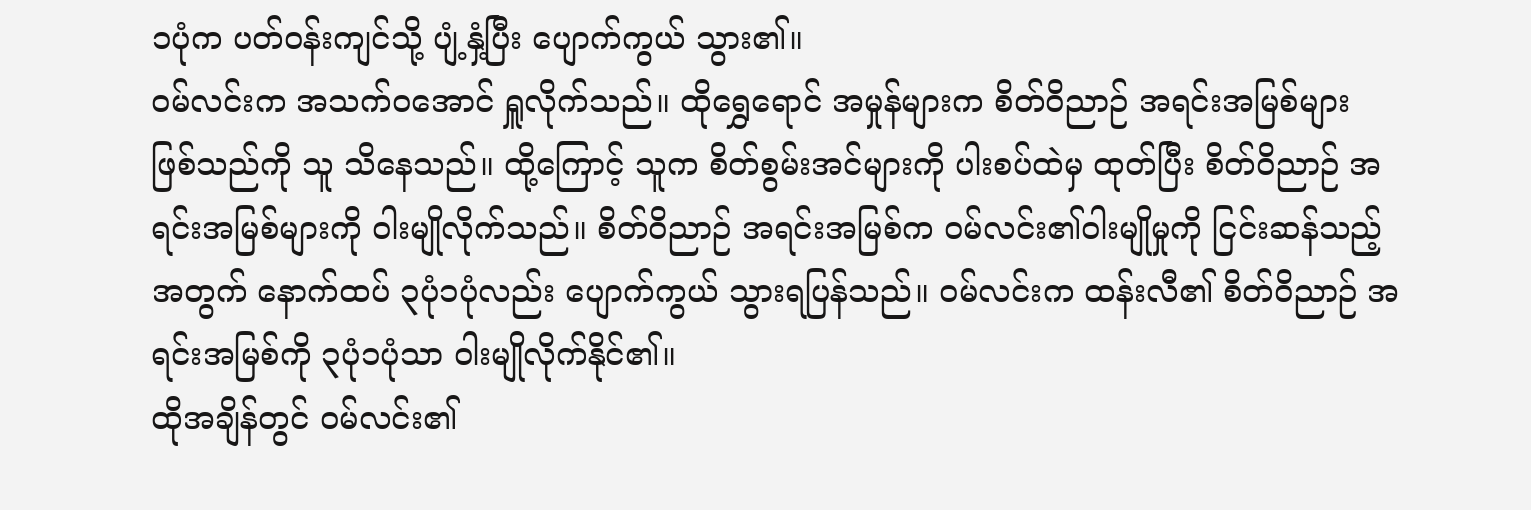၁ပုံက ပတ်ဝန်းကျင်သို့ ပျံ့နှံ့ပြီး ပျောက်ကွယ် သွား၏။
ဝမ်လင်းက အသက်ဝအောင် ရှူလိုက်သည်။ ထိုရွှေရောင် အမှုန်များက စိတ်ဝိညာဉ် အရင်းအမြစ်များ ဖြစ်သည်ကို သူ သိနေသည်။ ထို့ကြောင့် သူက စိတ်စွမ်းအင်များကို ပါးစပ်ထဲမှ ထုတ်ပြီး စိတ်ဝိညာဉ် အရင်းအမြစ်များကို ဝါးမျိုလိုက်သည်။ စိတ်ဝိညာဉ် အရင်းအမြစ်က ဝမ်လင်း၏ဝါးမျိုမှုကို ငြင်းဆန်သည့်အတွက် နောက်ထပ် ၃ပုံ၁ပုံလည်း ပျောက်ကွယ် သွားရပြန်သည်။ ဝမ်လင်းက ထန်းလီ၏ စိတ်ဝိညာဉ် အရင်းအမြစ်ကို ၃ပုံ၁ပုံသာ ဝါးမျိုလိုက်နိုင်၏။
ထိုအချိန်တွင် ဝမ်လင်း၏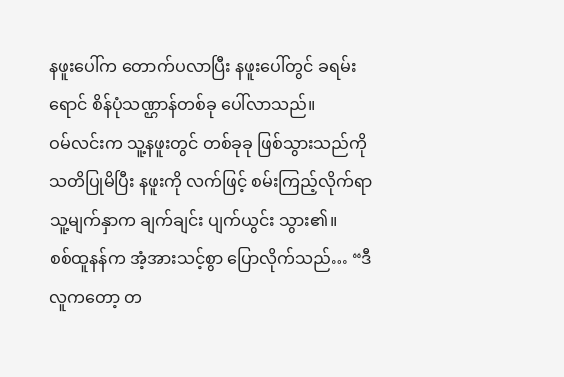နဖူးပေါ်က တောက်ပလာပြီး နဖူးပေါ်တွင် ခရမ်းရောင် စိန်ပုံသဏ္ဌာန်တစ်ခု ပေါ်လာသည်။
ဝမ်လင်းက သူ့နဖူးတွင် တစ်ခုခု ဖြစ်သွားသည်ကို သတိပြုမိပြီး နဖူးကို လက်ဖြင့် စမ်းကြည့်လိုက်ရာ သူ့မျက်နှာက ချက်ချင်း ပျက်ယွင်း သွား၏။
စစ်ထူနန်က အံ့အားသင့်စွာ ပြောလိုက်သည်… “ဒီလူကတော့ တ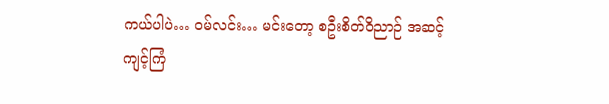ကယ်ပါပဲ… ဝမ်လင်း… မင်းတော့ စဦးစိတ်ဝိညာဉ် အဆင့်ကျင့်ကြံ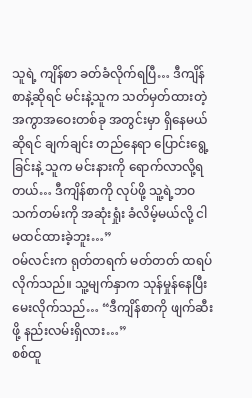သူရဲ့ ကျိန်စာ ခတ်ခံလိုက်ရပြီ… ဒီကျိန်စာနဲ့ဆိုရင် မင်းနဲ့သူက သတ်မှတ်ထားတဲ့ အကွာအဝေးတစ်ခု အတွင်းမှာ ရှိနေမယ်ဆိုရင် ချက်ချင်း တည်နေရာ ပြောင်းရွေ့ခြင်းနဲ့ သူက မင်းနားကို ရောက်လာလို့ရတယ်… ဒီကျိန်စာကို လုပ်ဖို့ သူ့ရဲ့ဘဝ သက်တမ်းကို အဆုံးရှုံး ခံလိမ့်မယ်လို့ ငါ မထင်ထားခဲ့ဘူး…”
ဝမ်လင်းက ရုတ်တရက် မတ်တတ် ထရပ်လိုက်သည်။ သူ့မျက်နှာက သုန်မှုန်နေပြီး မေးလိုက်သည်… “ဒီကျိန်စာကို ဖျက်ဆီးဖို့ နည်းလမ်းရှိလား…”
စစ်ထူ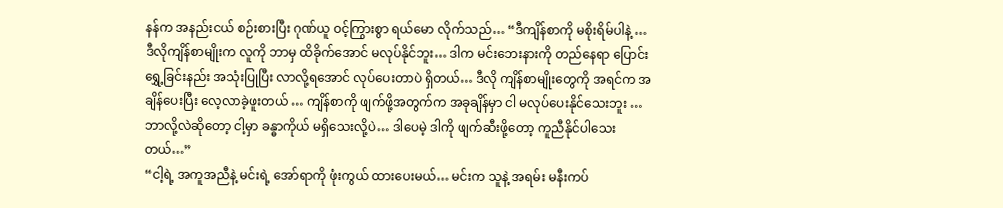နန်က အနည်းငယ် စဉ်းစားပြီး ဂုဏ်ယူ ဝင့်ကြွားစွာ ရယ်မော လိုက်သည်… “ဒီကျိန်စာကို မစိုးရိမ်ပါနဲ့ … ဒီလိုကျိန်စာမျိုးက လူကို ဘာမှ ထိခိုက်အောင် မလုပ်နိုင်ဘူး… ဒါက မင်းဘေးနားကို တည်နေရာ ပြောင်းရွှေ့ခြင်းနည်း အသုံးပြုပြီး လာလို့ရအောင် လုပ်ပေးတာပဲ ရှိတယ်… ဒီလို ကျိန်စာမျိုးတွေကို အရင်က အချိန်ပေးပြီး လေ့လာခဲ့ဖူးတယ် … ကျိန်စာကို ဖျက်ဖို့အတွက်က အခုချိန်မှာ ငါ မလုပ်ပေးနိုင်သေးဘူး … ဘာလို့လဲဆိုတော့ ငါ့မှာ ခန္ဓာကိုယ် မရှိသေးလို့ပဲ… ဒါပေမဲ့ ဒါကို ဖျက်ဆီးဖို့တော့ ကူညီနိုင်ပါသေးတယ်…”
“ငါ့ရဲ့ အကူအညီနဲ့ မင်းရဲ့ အော်ရာကို ဖုံးကွယ် ထားပေးမယ်… မင်းက သူနဲ့ အရမ်း မနီးကပ်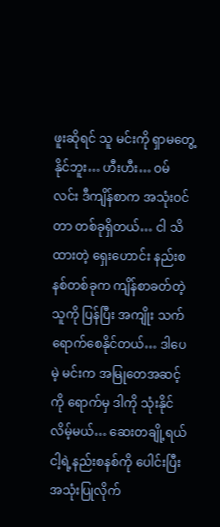ဖူးဆိုရင် သူ မင်းကို ရှာမတွေ့နိုင်ဘူး… ဟီးဟီး… ဝမ်လင်း ဒီကျိန်စာက အသုံးဝင်တာ တစ်ခုရှိတယ်… ငါ သိထားတဲ့ ရှေးဟောင်း နည်းစနစ်တစ်ခုက ကျိန်စာခတ်တဲ့သူကို ပြန်ပြီး အကျိုး သက်ရောက်စေနိုင်တယ်… ဒါပေမဲ့ မင်းက အမြုတေအဆင့်ကို ရောက်မှ ဒါကို သုံးနိုင်လိမ့်မယ်… ဆေးတချို့ရယ် ငါ့ရဲ့နည်းစနစ်ကို ပေါင်းပြီး အသုံးပြုလိုက်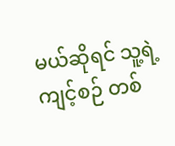မယ်ဆိုရင် သူ့ရဲ့ကျင့်စဉ် တစ်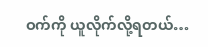ဝက်ကို ယူလိုက်လို့ရတယ်…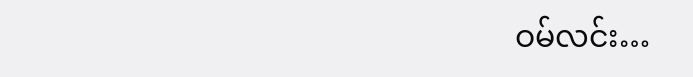ဝမ်လင်း…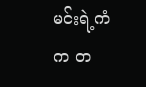မင်းရဲ့ကံက တ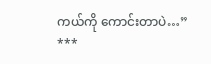ကယ်ကို ကောင်းတာပဲ…”
***